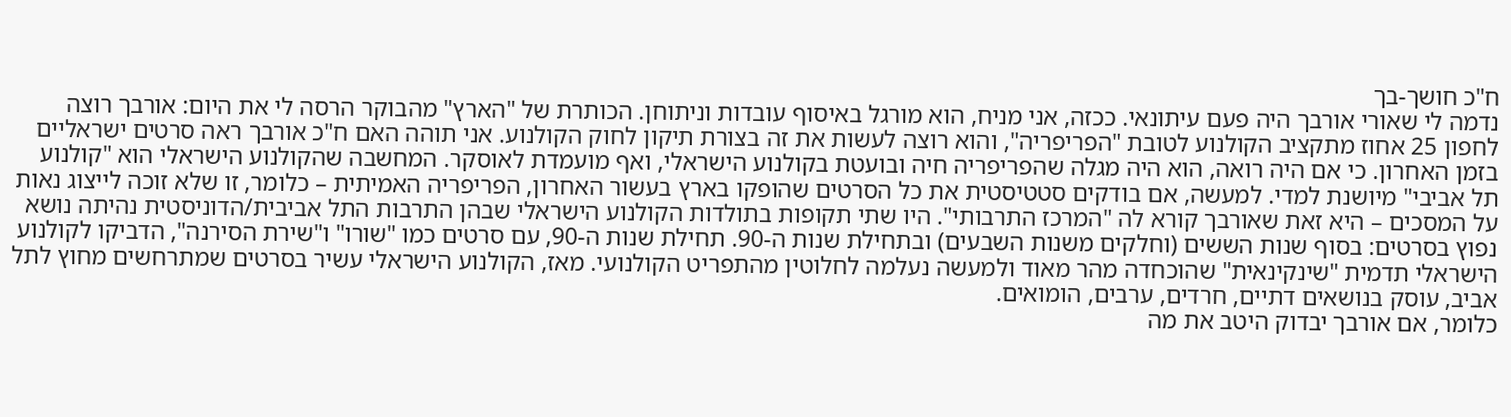ח"כ חושך-בך
נדמה לי שאורי אורבך היה פעם עיתונאי. ככזה, אני מניח, הוא מורגל באיסוף עובדות וניתוחן. הכותרת של "הארץ" מהבוקר הרסה לי את היום: אורבך רוצה לחפון 25 אחוז מתקציב הקולנוע לטובת "הפריפריה", והוא רוצה לעשות את זה בצורת תיקון לחוק הקולנוע. אני תוהה האם ח"כ אורבך ראה סרטים ישראליים בזמן האחרון. כי אם היה רואה, הוא היה מגלה שהפריפריה חיה ובועטת בקולנוע הישראלי, ואף מועמדת לאוסקר. המחשבה שהקולנוע הישראלי הוא "קולנוע תל אביבי" מיושנת למדי. למעשה, אם בודקים סטטיסטית את כל הסרטים שהופקו בארץ בעשור האחרון, הפריפריה האמיתית – כלומר, זו שלא זוכה לייצוג נאות על המסכים – היא זאת שאורבך קורא לה "המרכז התרבותי". היו שתי תקופות בתולדות הקולנוע הישראלי שבהן התרבות התל אביבית/הדוניסטית נהיתה נושא נפוץ בסרטים: בסוף שנות הששים (וחלקים משנות השבעים) ובתחילת שנות ה-90. תחילת שנות ה-90, עם סרטים כמו "שורו" ו"שירת הסירנה", הדביקו לקולנוע הישראלי תדמית "שינקינאית" שהוכחדה מהר מאוד ולמעשה נעלמה לחלוטין מהתפריט הקולנועי. מאז, הקולנוע הישראלי עשיר בסרטים שמתרחשים מחוץ לתל אביב, עוסק בנושאים דתיים, חרדים, ערבים, הומואים.
כלומר, אם אורבך יבדוק היטב את מה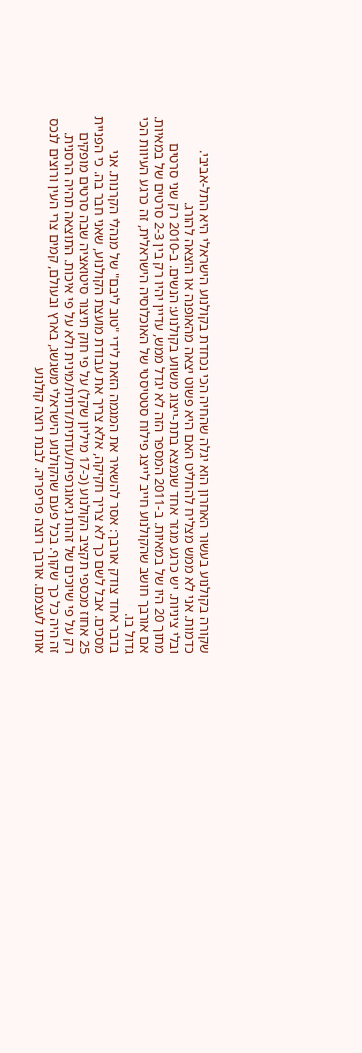שקורה בקולנוע בעשור האחרון הוא יגלה שהחיה הכי נכחדת בקולנוע הישראלי היא התל-אביבי. כדמות. אני לא ממש מצליח להחליט האם היא פשוט יצאה מהאופנה או הוצאה להורג.
ובלי ציניות. יש כרגע מגזר אחד שנמצא בתת-ייצוג משווע בקולנוע: הנשים. ב-2010 רק שני סרטים מתוך 20 היו של במאיות. ב-2011 המספר הזה לא יגדל ממש, עדיין יהיו רק בין 2-3 סרטים של במאיות. אם אורבך חושב שהקולנוע חייב לייצג פילוח סטטיסטי של האוכלוסיה הישראלית, זה כרגע העיוות הכי גדול בו.
בדבר אחד צודק אורבך: אסר להשאיר את המגמה הזאת לידי "טוב ליבם" של מנהלי הקרנות. אני מסכים. אבל לשם כך לא צריך חקיקה, אלא צריך את עבודת מועצת הקולנוע, שאני חבר בה. כי הפניית 25 אחוז מכספי תקציב הקולנוע (כ-17 מיליון שקל) על פי חוק תיצור סיטואציה שבה סרטים מופקים רק על פי שיוכים של זהות גיאוגרפית/עדתית/דתית/מינית ולא על פי איכות. התוצאה תהיה הרסנית.
זה היה כל כך שקוף. בכל פעם שהקולנוע הישראלי משגשג, בארץ ובעולם, קמים צרי העין ורוצים לנכס אותו לעצמם. אורבך רוצה פריפריה. לבנת רוצה קולנוע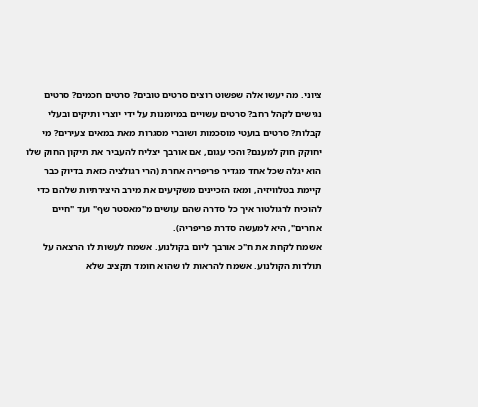ציוני. מה יעשו אלה שפשוט רוצים סרטים טובים? סרטים חכמים? סרטים נגישים לקהל רחב? סרטים עשויים במיומנות על ידי יוצרי ותיקים ובעלי קבלות? סרטים בועטי מוסכמות ושוברי מסגרות מאת במאים צעירים? מי יחוקק חוק למענם? והכי עגום, אם אורבך יצליח להעביר את תיקון החוק שלו הוא יגלה שכל אחד מגדיר פריפריה אחרת (הרי רגולציה כזאת בדיוק כבר קיימת בטלוויזיה, ומאז הזכיינים משקיעים את מירב היצירתיות שלהם כדי להוכיח לרגולטור איך כל סדרה שהם עושים מ"מאסטר שף" ועד "חיים אחרים", היא למעשה סדרת פריפריה).
אשמח לקחת את ח"כ אורבך ליום בקולנוע. אשמח לעשות לו הרצאה על תולדות הקולנוע. אשמח להראות לו שהוא חומד תקציב שלא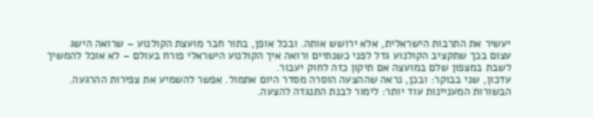יעשיר את התרבות הישראלית, אלא ירושש אותה. ובכל אופן, בתור חבר מועצת הקולנוע – שרואה הישג עצום בכך שתקציב הקולנוע גדל לפני כשנתיים ורואה איך הקולנוע הישראלי פורח בעולם – לא אוכל להמשיך לשבת במצפון שלם במועצה אם תיקון כזה לחוק יעבור.
עדכון, שני בבוקר: ובכן, נראה שההצעה הוסרה מסדר היום אתמול. אפשר להשמיע את צפירות ההרגעה. הבשורות המעניינות עוד יותר: לימור לבנת התנגדה להצעה.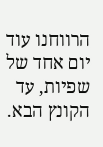הרווחנו עוד יום אחד של שפיות, עד הקונץ הבא.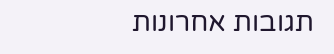תגובות אחרונות